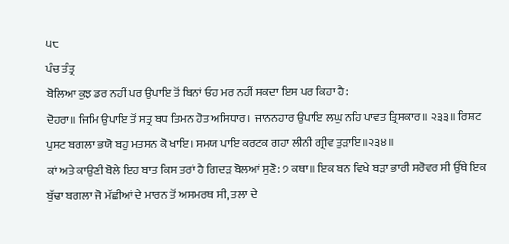੫੮
ਪੰਚ ਤੰਤ੍ਰ
ਬੋਲਿਆ ਕੁਝ ਡਰ ਨਹੀਂ ਪਰ ਉਪਾਇ ਤੋਂ ਬਿਨਾਂ ਓਹ ਮਰ ਨਹੀਂ ਸਕਦਾ ਇਸ ਪਰ ਕਿਹਾ ਹੈ:
ਦੋਹਰਾ॥ ਜਿਮਿ ਉਪਾਇ ਤੋਂ ਸਤ੍ਰ ਬਧ ਤਿਮਨ ਹੋਤ ਅਸਿਧਾਰ। ਜਾਨਨਹਾਰ ਉਪਾਇ ਲਘੁ ਨਹਿ ਪਾਵਤ ਤ੍ਰਿਸਕਾਰ॥ ੨੩੩॥ ਰਿਸ਼ਟ ਪੁਸਟ ਬਗਲਾ ਭਯੋ ਬਹੁ ਮਤਸਨ ਕੋ ਖਾਇ। ਸਮਯ ਪਾਇ ਕਰਟਕ ਗਹਾ ਲੀਨੀ ਗ੍ਰੀਵ ਤੁੜਾਇ॥੨੩੪॥
ਕਾਂ ਅਤੇ ਕਾਉਣੀ ਬੋਲੇ ਇਹ ਬਾਤ ਕਿਸ ਤਰਾਂ ਹੈ ਗਿਦੜ ਬੋਲਆਂ ਸੁਣੋ: ੭ ਕਥਾ॥ ਇਕ ਬਨ ਵਿਖੇ ਬੜਾ ਭਾਰੀ ਸਰੋਵਰ ਸੀ ਉੱਥੇ ਇਕ ਬੁੱਢਾ ਬਗਲਾ ਜੋ ਮੱਛੀਆਂ ਦੇ ਮਾਰਨ ਤੋਂ ਅਸਮਰਥ ਸੀ, ਤਲਾ ਦੇ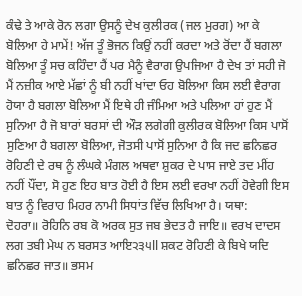ਕੰਢੇ ਤੇ ਆਕੇ ਰੋਨ ਲਗਾ ਉਸਨੂੰ ਦੇਖ ਕੁਲੀਰਕ (ਜਲ ਮੁਰਗ) ਆ ਕੇ ਬੋਲਿਆ ਹੇ ਮਾਮੇਂ! ਅੱਜ ਤੂੰ ਭੋਜਨ ਕਿਉਂ ਨਹੀਂ ਕਰਦਾ ਅਤੇ ਰੋਂਦਾ ਹੈਂ ਬਗਲਾ ਬੋਲਿਆ ਤੂੰ ਸਚ ਕਹਿੰਦਾ ਹੈਂ ਪਰ ਮੈਨੂੰ ਵੈਰਾਗ ਉਪਜਿਆ ਹੈ ਦੇਖ ਤਾਂ ਸਹੀ ਜੋ ਮੈਂ ਨਜ਼ੀਕ ਆਏ ਮੱਛਾਂ ਨੂੰ ਬੀ ਨਹੀਂ ਖਾਂਦਾ ਓਹ ਬੋਲਿਆ ਕਿਸ ਲਈ ਵੈਰਾਗ ਹੋਯਾ ਹੈ ਬਗਲਾ ਬੋਲਿਆ ਮੈਂ ਇਥੇ ਹੀ ਜੰਮਿਆ ਅਤੇ ਪਲਿਆ ਹਾਂ ਹੁਣ ਮੈਂ ਸੁਨਿਆ ਹੈ ਜੋ ਬਾਰਾਂ ਬਰਸਾਂ ਦੀ ਔੜ ਲਗੇਗੀ ਕੁਲੀਰਕ ਬੋਲਿਆ ਕਿਸ ਪਾਸੋਂ ਸੁਣਿਆ ਹੈ ਬਗਲਾ ਬੋਲਿਆ, ਜੋਤਸੀ ਪਾਸੋਂ ਸੁਨਿਆ ਹੈ ਕਿ ਜਦ ਛਨਿਛਰ ਰੋਹਿਣੀ ਦੇ ਰਥ ਨੂੰ ਲੰਘਕੇ ਮੰਗਲ ਅਥਵਾ ਸ਼ੁਕਰ ਦੇ ਪਾਸ ਜਾਏ ਤਦ ਮੀਂਹ ਨਹੀਂ ਪੌਂਦਾ, ਸੋ ਹੁਣ ਇਹ ਬਾਤ ਹੋਈ ਹੈ ਇਸ ਲਈ ਵਰਖਾ ਨਹੀਂ ਹੋਵੇਗੀ ਇਸ ਬਾਤ ਨੂੰ ਵਿਰਾਹ ਮਿਹਰ ਨਾਮੀ ਸਿਧਾਂਤ ਵਿੱਚ ਲਿਖਿਆ ਹੈ। ਯਥਾ:
ਦੋਹਰਾ॥ ਰੋਹਿਨਿ ਰਬ ਕੋ ਅਰਕ ਸੁਤ ਜਬ ਭੇਦਤ ਹੈ ਜਾਇ॥ ਵਰਖ ਦਾਦਸ ਲਗ ਤਬੀ ਮੇਘ ਨ ਬਰਸਤ ਆਇ੨੩੫ll ਸ਼ਕਟ ਰੋਹਿਣੀ ਕੇ ਬਿਖੇ ਯਦਿ ਛਨਿਛਰ ਜਾਤ॥ ਭਸਮ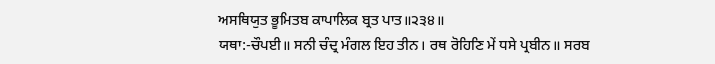ਅਸਥਿਯੁਤ ਭੂਮਿਤਬ ਕਾਪਾਲਿਕ ਬ੍ਰਤ ਪਾਤ॥੨੩੪॥
ਯਥਾ:-ਚੌਪਈ॥ ਸਨੀ ਚੰਦ੍ਰ ਮੰਗਲ ਇਹ ਤੀਨ। ਰਥ ਰੋਹਿਣਿ ਮੇਂ ਧਸੇ ਪ੍ਰਬੀਨ॥ ਸਰਬ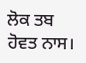ਲੋਕ ਤਬ ਹੋਵਤ ਨਾਸ।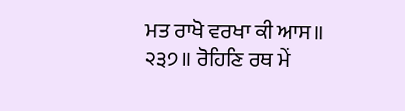ਮਤ ਰਾਖੋ ਵਰਖਾ ਕੀ ਆਸ॥ ੨੩੭॥ ਰੋਹਿਣਿ ਰਥ ਮੇਂ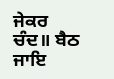ਜੇਕਰ ਚੰਦ॥ ਬੈਠ ਜਾਇ